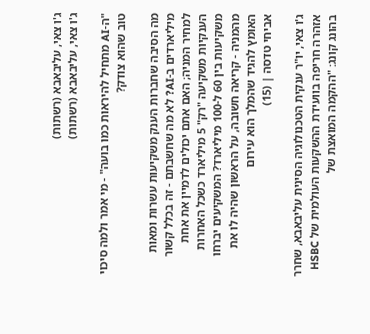ג'ו צאי, עליבאבא (רשתות)
ג'ו צאי, עליבאבא (רשתות)

"ה-AI מתחיל להיראות כמו בועה" - מי אמר ולמה סיכוי טוב שהוא צודק?

מה הסיבה שחברות הענק משקיעות עשרות ומאות מיליארדים ב-AI? לא מה שחשבתם - זה בכלל קשור למחיר המניה; האם אתם יכולים לדמיין את אחת הענקיות משקיעה "רק" 5 מיליארד כשכל האחרות משקיעות בין 60 ל-100 מיליארד? המשקיעים יברחו מהמניה - קריאה חשובה, על הראשון שהיה לו את האומץ להגיד שהמלך הוא עירום
אביחי טדסה | (15)

ג'ו צאי, יו"ר ענקית הטכנולוגיה הסינית עליבאבא, שחרר אזהרה חריפה בוועידת ההשקעות העולמית של HSBC בהונג קונג: "ההקמה המואצת של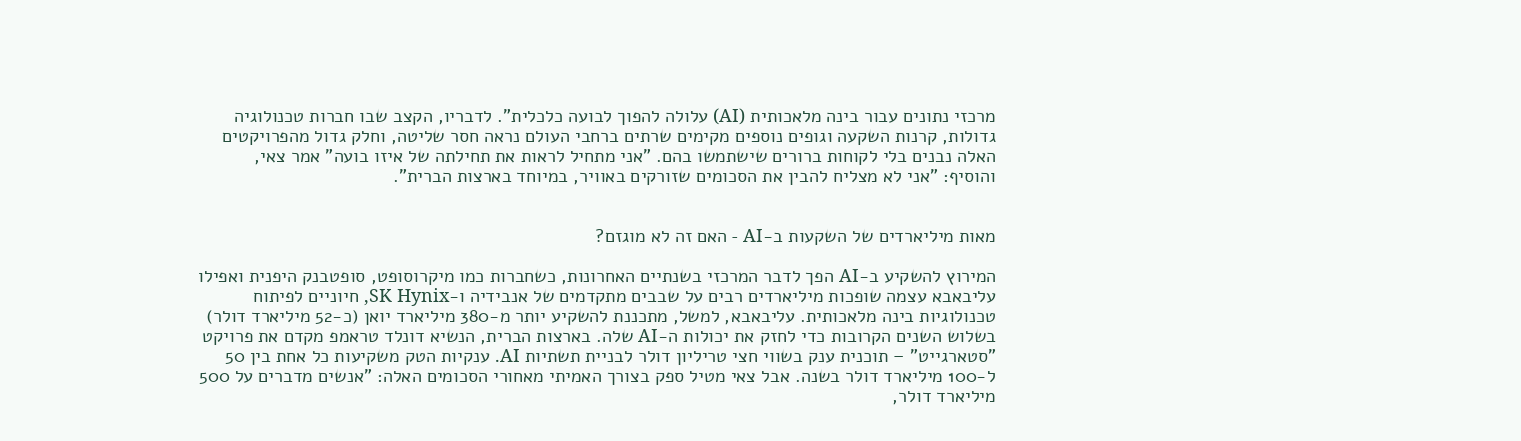מרכזי נתונים עבור בינה מלאכותית (AI) עלולה להפוך לבועה כלכלית". לדבריו, הקצב שבו חברות טכנולוגיה גדולות, קרנות השקעה וגופים נוספים מקימים שרתים ברחבי העולם נראה חסר שליטה, וחלק גדול מהפרויקטים האלה נבנים בלי לקוחות ברורים שישתמשו בהם. "אני מתחיל לראות את תחילתה של איזו בועה" אמר צאי, והוסיף: "אני לא מצליח להבין את הסכומים שזורקים באוויר, במיוחד בארצות הברית".


מאות מיליארדים של השקעות ב-AI - האם זה לא מוגזם?

המירוץ להשקיע ב-AI הפך לדבר המרכזי בשנתיים האחרונות, כשחברות כמו מיקרוסופט, סופטבנק היפנית ואפילו עליבאבא עצמה שופכות מיליארדים רבים על שבבים מתקדמים של אנבידיה ו-SK Hynix, חיוניים לפיתוח טכנולוגיות בינה מלאכותית. עליבאבא, למשל, מתכננת להשקיע יותר מ-380 מיליארד יואן (כ-52 מיליארד דולר) בשלוש השנים הקרובות כדי לחזק את יכולות ה-AI שלה. בארצות הברית, הנשיא דונלד טראמפ מקדם את פרויקט "סטארגייט" – תוכנית ענק בשווי חצי טריליון דולר לבניית תשתיות AI. ענקיות הטק משקיעות כל אחת בין 50 ל-100 מיליארד דולר בשנה. אבל צאי מטיל ספק בצורך האמיתי מאחורי הסכומים האלה: "אנשים מדברים על 500 מיליארד דולר,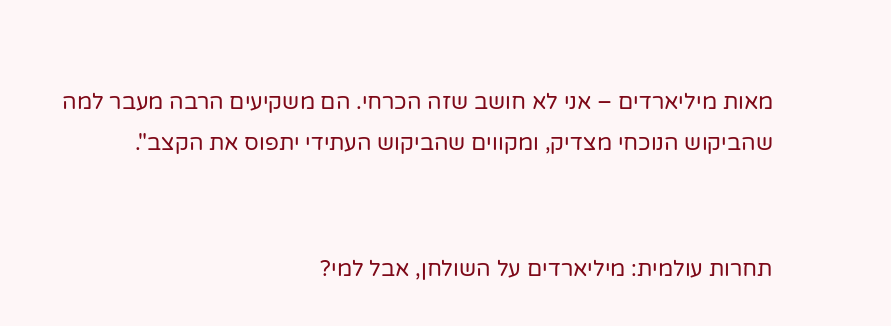מאות מיליארדים – אני לא חושב שזה הכרחי. הם משקיעים הרבה מעבר למה שהביקוש הנוכחי מצדיק, ומקווים שהביקוש העתידי יתפוס את הקצב".


תחרות עולמית: מיליארדים על השולחן, אבל למי?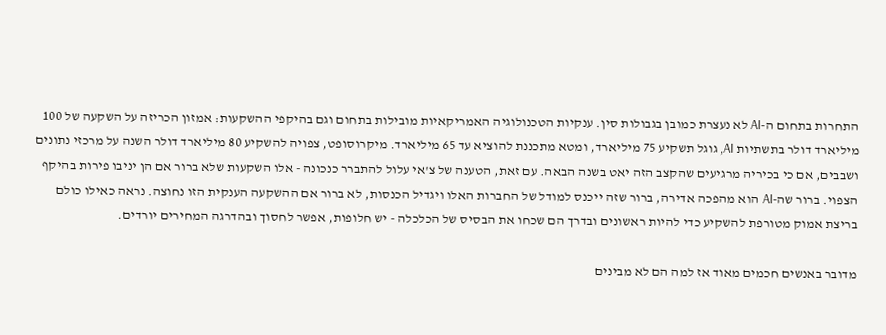התחרות בתחום ה-AI לא נעצרת כמובן בגבולות סין. ענקיות הטכנולוגיה האמריקאיות מובילות בתחום וגם בהיקפי ההשקעות: אמזון הכריזה על השקעה של 100 מיליארד דולר בתשתיות AI, גוגל תשקיע 75 מיליארד, ומטא מתכננת להוציא עד 65 מיליארד. מיקרוסופט, צפויה להשקיע 80 מיליארד דולר השנה על מרכזי נתונים ושבבים, אם כי בכיריה מרגיעים שהקצב הזה יאט בשנה הבאה. עם זאת, הטענה של צ'אי עלול להתברר כנכונה - אלו השקעות שלא ברור אם הן יניבו פירות בהיקף הצפוי. ברור שה-AI הוא מהפכה אדירה, ברור שזה ייכנס למודל של החברות האלו ויגדיל הכנסות, לא ברור אם ההשקעה הענקית הזו נחוצה. נראה כאילו כולם בריצת אמוק מטורפת להשקיע כדי להיות ראשונים ובדרך הם שכחו את הבסיס של הכלכלה - יש חלופות, אפשר לחסוך ובהדרגה המחירים יורדים.

מדובר באנשים חכמים מאוד אז למה הם לא מבינים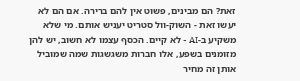זאת? הם מבינים, פשוט אין להם ברירה. אם הם לא יעשו זאת - השוק-וול סטריט יעניש אותם. מי שלא משקיע ב-AI - לא קיים. הכסף עצמו לא חשוב, יש להן מזומנים בשפע, אלו חברות משגשגות שמה שמוביל אותן זה מחיר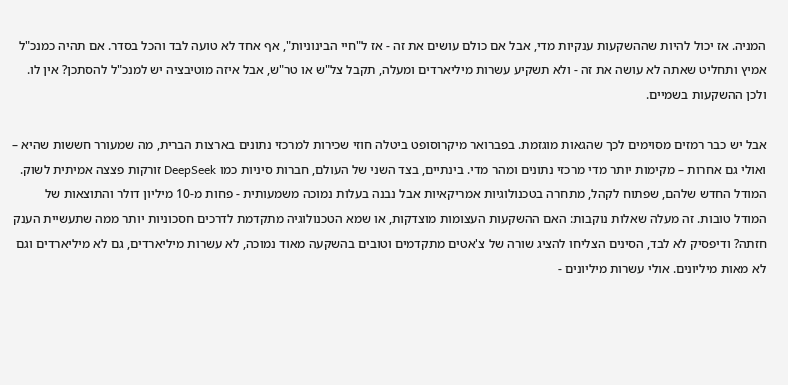המניה. אז יכול להיות שההשקעות ענקיות מדי, אבל אם כולם עושים את זה - אז ל"חיי הבינוניות", אף אחד לא טועה לבד והכל בסדר. אם תהיה כמנכ"ל אמיץ ותחליט שאתה לא עושה את זה - ולא תשקיע עשרות מיליארדים ומעלה, תקבל צל"ש או טר"ש, אבל איזה מוטיבציה יש למנכ"ל להסתכן? אין לו. ולכן ההשקעות בשמיים.

אבל יש כבר רמזים מסוימים לכך שהגאות מוגזמת. בפברואר מיקרוסופט ביטלה חוזי שכירות למרכזי נתונים בארצות הברית, מה שמעורר חששות שהיא – ואולי גם אחרות – מקימות יותר מדי מרכזי נתונים ומהר מדי. בינתיים, בצד השני של העולם, חברות סיניות כמו DeepSeek זורקות פצצה אמיתית לשוק. המודל החדש שלהם, שפתוח לקהל, מתחרה בטכנולוגיות אמריקאיות אבל נבנה בעלות נמוכה משמעותית - פחות מ-10 מיליון דולר והתוצאות של המודל טובות. זה מעלה שאלות נוקבות: האם ההשקעות העצומות מוצדקות, או שמא הטכנולוגיה מתקדמת לדרכים חסכוניות יותר ממה שתעשיית הענק חזתה? ודיפסיק לא לבד, הסינים הצליחו להציג שורה של צ'אטים מתקדמים וטובים בהשקעה מאוד נמוכה, לא עשרות מיליארדים, גם לא מיליארדים וגם לא מאות מיליונים. אולי עשרות מיליונים -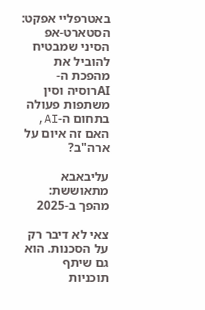באטרפליי אפקט: הסטארט-אפ הסיני שמבטיח להוביל את מהפכת ה-AIרוסיה וסין משתפות פעולה בתחום ה-AI, האם זה איום על ארה"ב?

עליבאבא מתאוששת: מהפך ב-2025

צאי לא דיבר רק על הסכנות. הוא גם שיתף תוכניות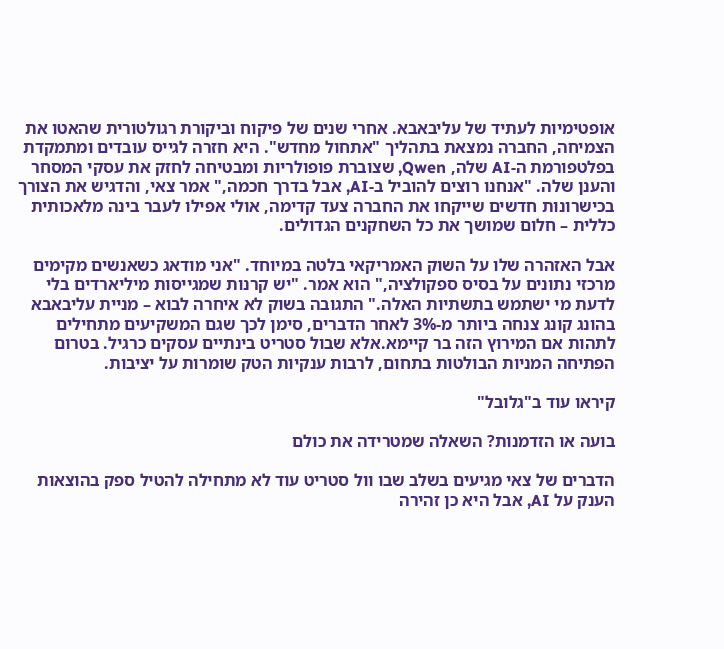אופטימיות לעתיד של עליבאבא. אחרי שנים של פיקוח וביקורת רגולטורית שהאטו את הצמיחה, החברה נמצאת בתהליך "אתחול מחדש". היא חזרה לגייס עובדים ומתמקדת בפלטפורמת ה-AI שלה, Qwen, שצוברת פופולריות ומבטיחה לחזק את עסקי המסחר והענן שלה. "אנחנו רוצים להוביל ב-AI, אבל בדרך חכמה," אמר צאי, והדגיש את הצורך בכישרונות חדשים שייקחו את החברה צעד קדימה, אולי אפילו לעבר בינה מלאכותית כללית – חלום שמושך את כל השחקנים הגדולים.

אבל האזהרה שלו על השוק האמריקאי בלטה במיוחד. "אני מודאג כשאנשים מקימים מרכזי נתונים על בסיס ספקולציה," הוא אמר. "יש קרנות שמגייסות מיליארדים בלי לדעת מי ישתמש בתשתיות האלה." התגובה בשוק לא איחרה לבוא – מניית עליבאבא בהונג קונג צנחה ביותר מ-3% לאחר הדברים, סימן לכך שגם המשקיעים מתחילים לתהות אם המירוץ הזה בר קיימא.אלא שבול סטריט בינתיים עסקים כרגיל. בטרום הפתיחה המניות הבולטות בתחום, לרבות ענקיות הטק שומרות על יציבות.

קיראו עוד ב"גלובל"

בועה או הזדמנות? השאלה שמטרידה את כולם

הדברים של צאי מגיעים בשלב שבו וול סטריט עוד לא מתחילה להטיל ספק בהוצאות הענק על AI, אבל היא כן זהירה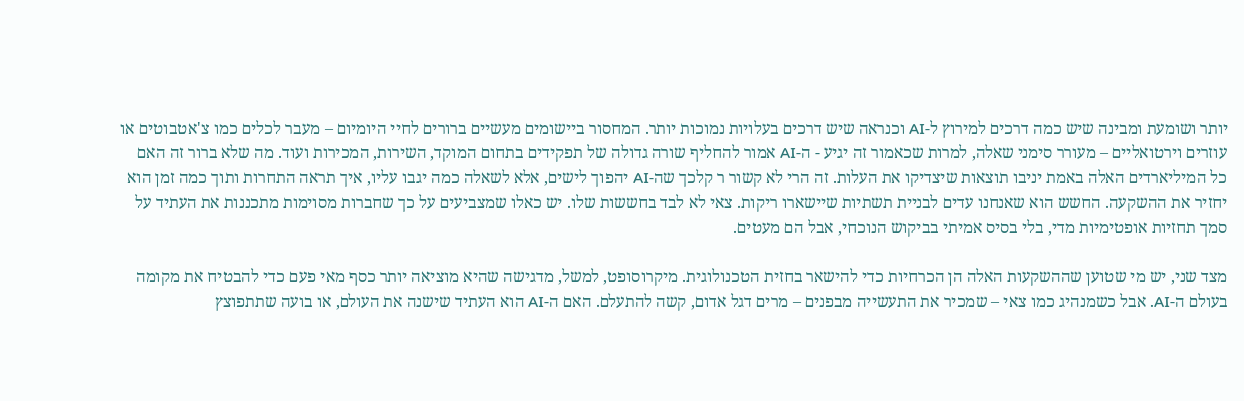יותר ושומעת ומבינה שיש כמה דרכים למירוץ ל-AI וכנראה שיש דרכים בעלויות נמוכות יותר. המחסור ביישומים מעשיים ברורים לחיי היומיום – מעבר לכלים כמו צ'אטבוטים או עוזרים וירטואליים – מעורר סימני שאלה, למרות שכאמור זה יגיע - ה-AI אמור להחליף שורה גדולה של תפקידים בתחום המוקד, השירות, המכירות ועוד. מה שלא ברור זה האם כל המיליארדים האלה באמת יניבו תוצאות שיצדיקו את העלות. זה הרי לא קשור ר קלכך שה-AI יהפוך לישים, אלא לשאלה כמה יגבו עליו, איך תראה התחרות ותוך כמה זמן הוא יחזיר את ההשקעה. החשש הוא שאנחנו עדים לבניית תשתיות שיישארו ריקות. צאי לא לבד בחששות שלו. יש כאלו שמצביעים על כך שחברות מסוימות מתכננות את העתיד על סמך תחזיות אופטימיות מדי, בלי בסיס אמיתי בביקוש הנוכחי, אבל הם מעטים.

מצד שני, יש מי שטוען שההשקעות האלה הן הכרחיות כדי להישאר בחזית הטכנולוגית. מיקרוסופט, למשל, מדגישה שהיא מוציאה יותר כסף מאי פעם כדי להבטיח את מקומה בעולם ה-AI. אבל כשמנהיג כמו צאי – שמכיר את התעשייה מבפנים – מרים דגל אדום, קשה להתעלם. האם ה-AI הוא העתיד שישנה את העולם, או בועה שתתפוצץ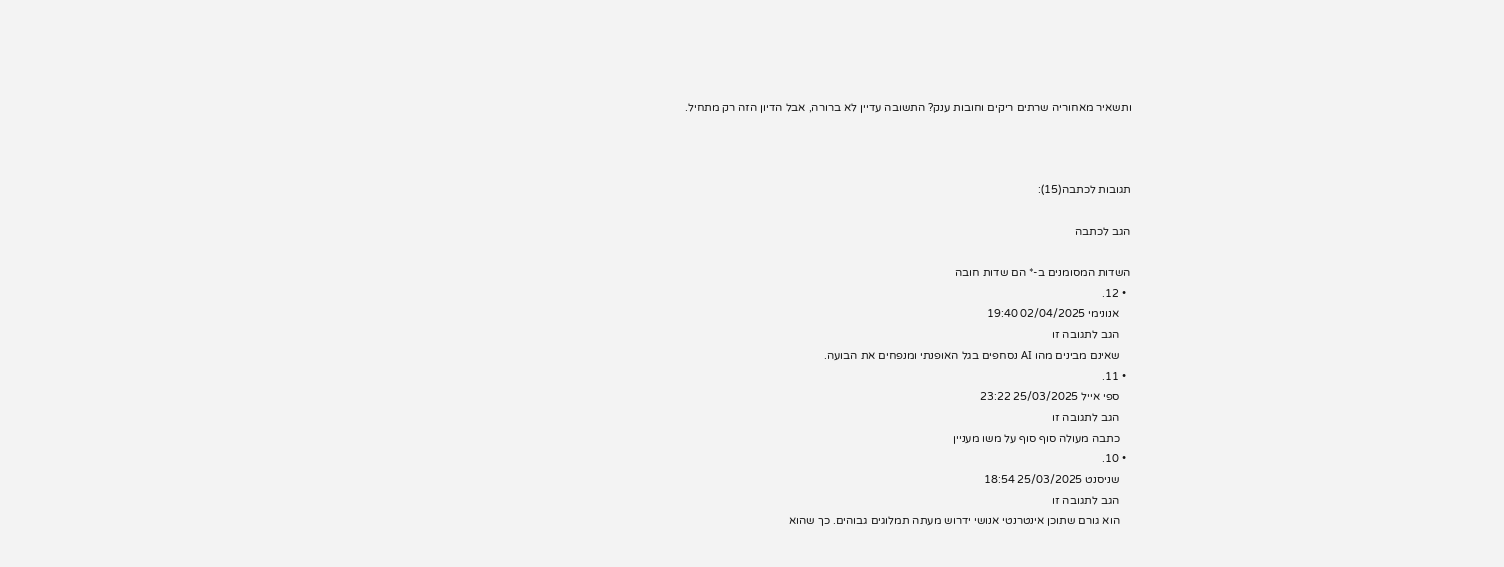ותשאיר מאחוריה שרתים ריקים וחובות ענק? התשובה עדיין לא ברורה, אבל הדיון הזה רק מתחיל.



תגובות לכתבה(15):

הגב לכתבה

השדות המסומנים ב-* הם שדות חובה
  • 12.
    אנונימי 02/04/2025 19:40
    הגב לתגובה זו
    שאינם מבינים מהו AI נסחפים בגל האופנתי ומנפחים את הבועה.
  • 11.
    ספי אייל 25/03/2025 23:22
    הגב לתגובה זו
    כתבה מעולה סוף סוף על משו מעניין
  • 10.
    שניסנט 25/03/2025 18:54
    הגב לתגובה זו
    הוא גורם שתוכן אינטרנטי אנושי ידרוש מעתה תמלוגים גבוהים. כך שהוא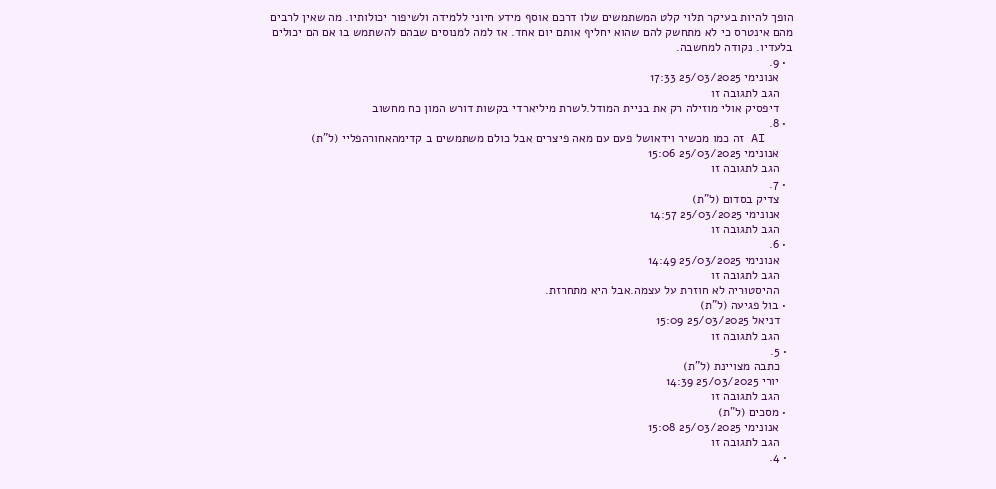הופך להיות בעיקר תלוי קלט המשתמשים שלו דרכם אוסף מידע חיוני ללמידה ולשיפור יכולותיו. מה שאין לרבים מהם אינטרס כי לא מתחשק להם שהוא יחליף אותם יום אחד. אז למה למנוסים שבהם להשתמש בו אם הם יכולים בלעדיו. נקודה למחשבה.
  • 9.
    אנונימי 25/03/2025 17:33
    הגב לתגובה זו
    דיפסיק אולי מוזילה רק את בניית המודל.לשרת מיליארדי בקשות דורש המון כח מחשוב
  • 8.
    AI זה כמו מכשיר וידאושל פעם עם מאה פיצרים אבל כולם משתמשים ב קדימהאחורהפליי (ל"ת)
    אנונימי 25/03/2025 15:06
    הגב לתגובה זו
  • 7.
    צדיק בסדום (ל"ת)
    אנונימי 25/03/2025 14:57
    הגב לתגובה זו
  • 6.
    אנונימי 25/03/2025 14:49
    הגב לתגובה זו
    ההיסטוריה לא חוזרת על עצמה.אבל היא מתחרזת.
  • בול פגיעה (ל"ת)
    דניאל 25/03/2025 15:09
    הגב לתגובה זו
  • 5.
    כתבה מצויינת (ל"ת)
    יורי 25/03/2025 14:39
    הגב לתגובה זו
  • מסכים (ל"ת)
    אנונימי 25/03/2025 15:08
    הגב לתגובה זו
  • 4.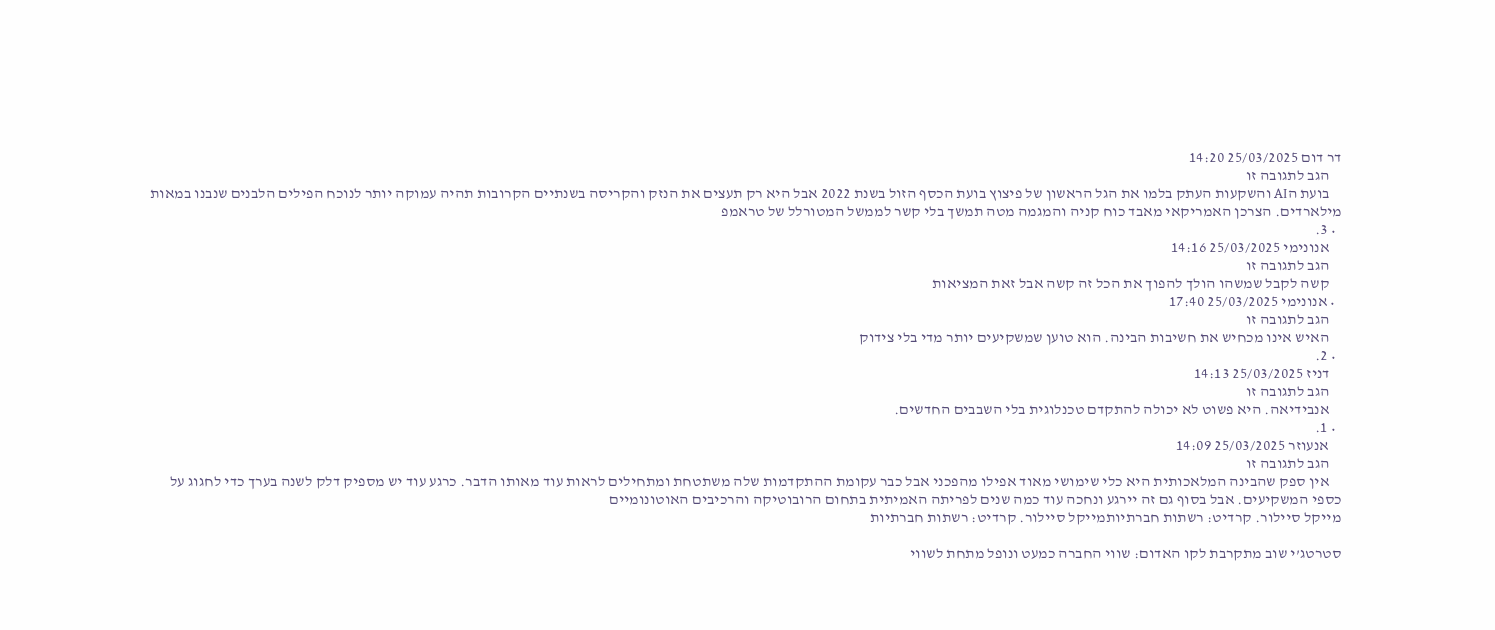דר דום 25/03/2025 14:20
    הגב לתגובה זו
    בועת הAI והשקעות העתק בלמו את הגל הראשון של פיצוץ בועת הכסף הזול בשנת 2022 אבל היא רק תעצים את הנזק והקריסה בשנתיים הקרובות תהיה עמוקה יותר לנוכח הפילים הלבנים שנבנו במאות מילארדים. הצרכן האמריקאי מאבד כוח קניה והמגמה מטה תמשך בלי קשר לממשל המטורלל של טראמפ
  • 3.
    אנונימי 25/03/2025 14:16
    הגב לתגובה זו
    קשה לקבל שמשהו הולך להפוך את הכל זה קשה אבל זאת המציאות
  • אנונימי 25/03/2025 17:40
    הגב לתגובה זו
    האיש אינו מכחיש את חשיבות הבינה. הוא טוען שמשקיעים יותר מדי בלי צידוק
  • 2.
    דניז 25/03/2025 14:13
    הגב לתגובה זו
    אנבידיאה. היא פשוט לא יכולה להתקדם טכנלוגית בלי השבבים החדשים.
  • 1.
    אנעוזר 25/03/2025 14:09
    הגב לתגובה זו
    אין ספק שהבינה המלאכותית היא כלי שימושי מאוד אפילו מהפכני אבל כבר עקומת ההתקדמות שלה משתטחת ומתחילים לראות עוד מאותו הדבר. כרגע עוד יש מספיק דלק לשנה בערך כדי לחגוג על כספי המשקיעים. אבל בסוף גם זה יירגע ונחכה עוד כמה שנים לפריתה האמיתית בתחום הרובוטיקה והרכיבים האוטונומיים
מייקל סיילור. קרדיט: רשתות חברתיותמייקל סיילור. קרדיט: רשתות חברתיות

סטרטג’י שוב מתקרבת לקו האדום: שווי החברה כמעט ונופל מתחת לשווי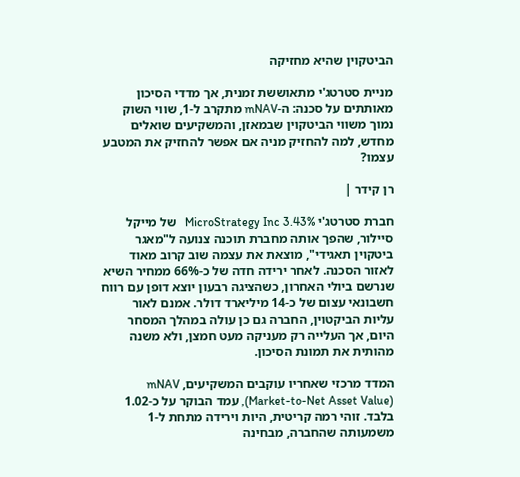הביטקוין שהיא מחזיקה

מניית סטרטג'י מתאוששת זמנית, אך מדדי הסיכון מאותתים על סכנה: ה-mNAV מתקרב ל-1, שווי השוק נמוך משווי הביטקוין שבמאזן, והמשקיעים שואלים מחדש, למה להחזיק מניה אם אפשר להחזיק את המטבע עצמו?

רן קידר |

חברת סטרטג'י MicroStrategy Inc 3.43%   של מייקל סיילור, שהפך אותה מחברת תוכנה צנועה ל"מאגר ביטקוין תאגידי", מוצאת את עצמה שוב קרוב מאוד לאזור הסכנה. לאחר ירידה חדה של כ-66% ממחיר השיא שנרשם ביולי האחרון, כשהציגה רבעון יוצא דופן עם רווח חשבונאי עצום של כ-14 מיליארד דולר. אמנם לאור עליות הביקטוין, החברה גם כן עולה במהלך המסחר היום, אך העלייה רק מעניקה מעט חמצן, ולא משנה מהותית את תמונת הסיכון.

המדד מרכזי שאחריו עוקבים המשקיעים, mNAV (Market-to-Net Asset Value), עמד הבוקר על כ-1.02 בלבד. זוהי רמה קריטית, היות וירידה מתחת ל-1 משמעותה שהחברה, מבחינה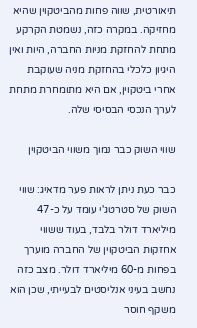תיאורטית, שווה פחות מהביטקוין שהיא מחזיקה. במקרה כזה, נשמטת הקרקע מתחת להחזקת מניות החברה, היות ואין היגיון כלכלי בהחזקת מניה שעוקבת אחרי ביטקוין, אם היא מתומחרת מתחת לערך הנכסי הבסיסי שלה.

שווי השוק כבר נמוך משווי הביטקוין

כבר כעת ניתן לראות פער מדאיג: שווי השוק של סטרטג'י עומד על כ-47 מיליארד דולר בלבד, בעוד ששווי אחזקות הביטקוין של החברה מוערך בפחות מ-60 מיליארד דולר. מצב כזה נחשב בעיני אנליסטים לבעייתי, שכן הוא משקף חוסר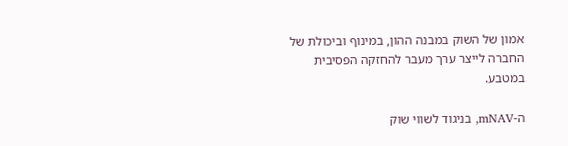אמון של השוק במבנה ההון, במינוף וביכולת של החברה לייצר ערך מעבר להחזקה הפסיבית במטבע.

ה-mNAV, בניגוד לשווי שוק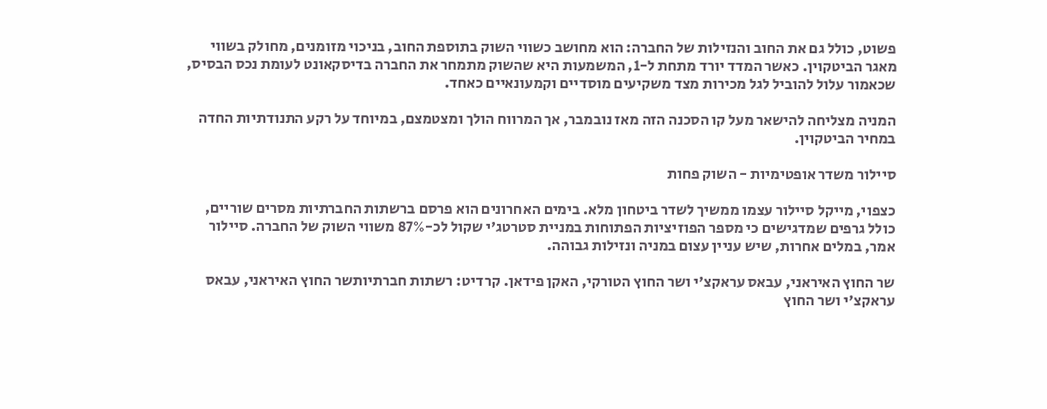פשוט, כולל גם את החוב והנזילות של החברה: הוא מחושב כשווי השוק בתוספת החוב, בניכוי מזומנים, מחולק בשווי מאגר הביטקוין. כאשר המדד יורד מתחת ל-1, המשמעות היא שהשוק מתמחר את החברה בדיסקאונט לעומת נכס הבסיס, שכאמור עלול להוביל לגל מכירות מצד משקיעים מוסדיים וקמעונאיים כאחד.

המניה מצליחה להישאר מעל קו הסכנה הזה מאז נובמבר, אך המרווח הולך ומצטמצם, במיוחד על רקע התנודתיות החדה במחיר הביטקוין.

סיילור משדר אופטימיות - השוק פחות

כצפוי, מייקל סיילור עצמו ממשיך לשדר ביטחון מלא. בימים האחרונים הוא פרסם ברשתות החברתיות מסרים שוריים, כולל גרפים שמדגישים כי מספר הפוזיציות הפתוחות במניית סטרטג'י שקול לכ-87% משווי השוק של החברה. סיילור אמר, במלים אחרות, שיש עניין עצום במניה ונזילות גבוהה.

שר החוץ האיראני, עבאס עראקצ'י ושר החוץ הטורקי, האקן פידאן. קרדיט: רשתות חברתיותשר החוץ האיראני, עבאס עראקצ'י ושר החוץ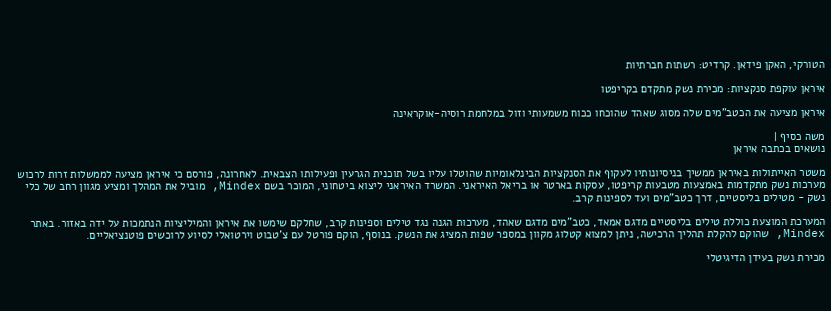הטורקי, האקן פידאן. קרדיט: רשתות חברתיות

איראן עוקפת סנקציות: מכירת נשק מתקדם בקריפטו

איראן מציעה את הכטב"מים שלה מסוג שאהד שהוכחו ככוח משמעותי וזול במלחמת רוסיה-אוקראינה

משה כסיף |
נושאים בכתבה איראן

משטר האייתולות באיראן ממשיך בניסיונותיו לעקוף את הסנקציות הבינלאומיות שהוטלו עליו בשל תוכנית הגרעין ופעילותו הצבאית. לאחרונה, פורסם כי איראן מציעה לממשלות זרות לרכוש מערכות נשק מתקדמות באמצעות מטבעות קריפטו, עסקות בארטר או בריאל האיראני. המשרד האיראני ליצוא ביטחוני, המוכר בשם Mindex, מוביל את המהלך ומציע מגוון רחב של כלי נשק - מטילים בליסטיים, דרך כטב"מים ועד לספינות קרב.

המערכת המוצעת כוללת טילים בליסטיים מדגם אמאד, כטב"מים מדגם שאהד, מערכות הגנה נגד טילים וספינות קרב, שחלקם שימשו את איראן והמיליציות הנתמכות על ידה באזור. באתר Mindex, שהוקם להקלת תהליך הרכישה, ניתן למצוא קטלוג מקוון במספר שפות המציג את הנשק. בנוסף, הוקם פורטל עם צ'טבוט וירטואלי לסיוע לרוכשים פוטנציאליים.

מכירת נשק בעידן הדיגיטלי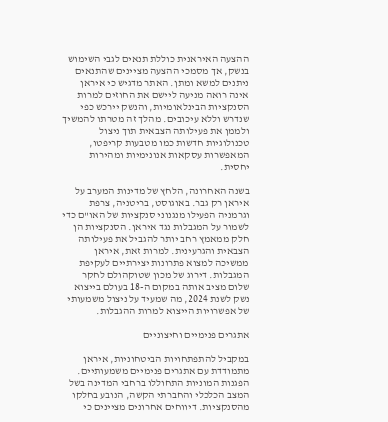ההצעה האיראנית כוללת תנאים לגבי השימוש בנשק, אך מסמכי ההצעה מציינים שהתנאים ניתנים למשא ומתן. האתר מדגיש כי איראן אינה רואה מניעה ליישם את החוזים למרות הסנקציות הבינלאומיות, והנשק יירכש כפי שנדרש וללא עיכובים. מהלך זה מטרתו להמשיך ולממן את פעילותה הצבאית תוך ניצול טכנולוגיות חדשות כמו מטבעות קריפטו, המאפשרות עסקאות אנונימיות ומהירות יחסית.

בשנה האחרונה, הלחץ של מדינות המערב על איראן רק גבר. באוגוסט, בריטניה, צרפת וגרמניה הפעילו מנגנוני סנקציות של האו"ם כדי לשמור על המגבלות נגד איראן. הסנקציות הן חלק ממאמץ רחב יותר להגביל את פעילותה הצבאית והגרעינית. למרות זאת, איראן ממשיכה למצוא פתרונות יצירתיים לעקיפת המגבלות. דירוג של מכון שטוקהולם לחקר שלום מציב אותה במקום ה-18 בעולם בייצוא נשק לשנת 2024, מה שמעיד על ניצול משמעותי של אפשרויות הייצוא למרות ההגבלות.

אתגרים פנימיים וחיצוניים

במקביל להתפתחויות הביטחוניות, איראן מתמודדת עם אתגרים פנימיים משמעותיים. הפגנות המוניות התחוללו ברחבי המדינה בשל המצב הכלכלי והחברתי הקשה, הנובע בחלקו מהסנקציות. דיווחים אחרונים מציינים כי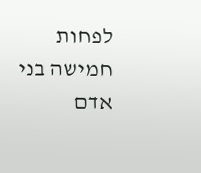לפחות חמישה בני אדם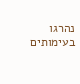נהרגו בעימותים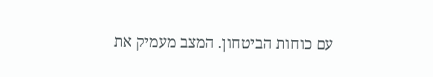עם כוחות הביטחון. המצב מעמיק את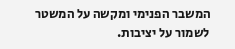המשבר הפנימי ומקשה על המשטר לשמור על יציבות.